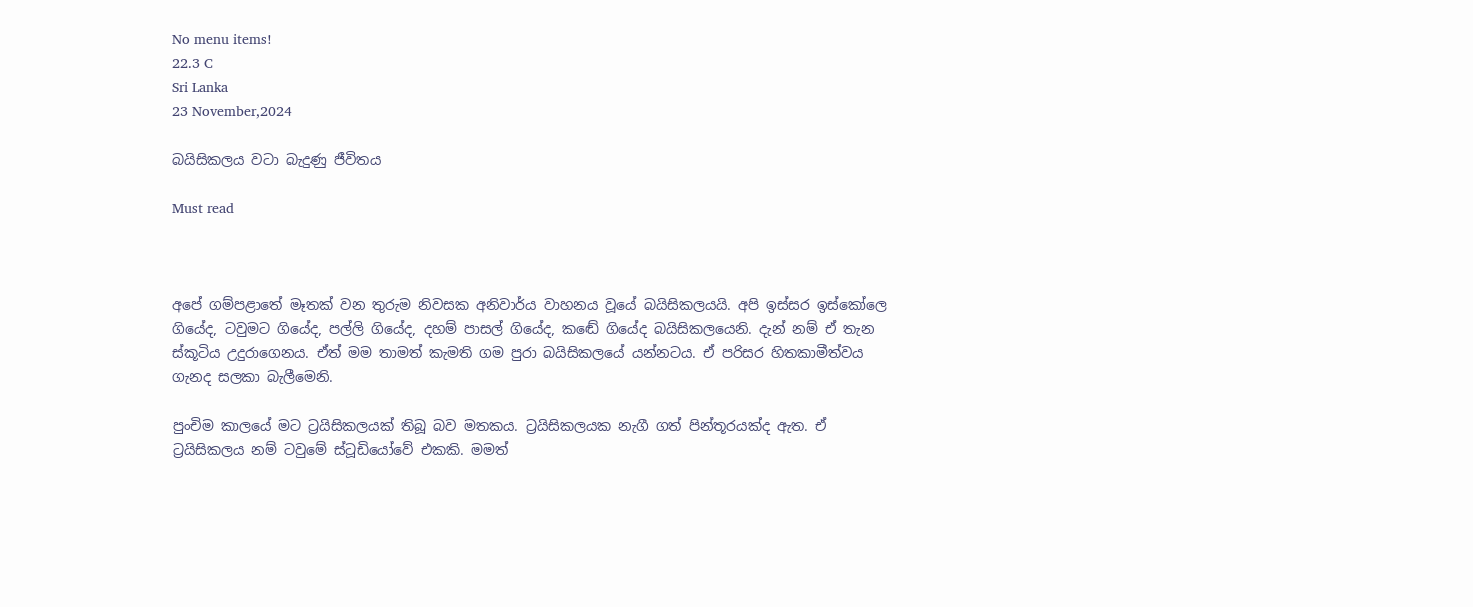No menu items!
22.3 C
Sri Lanka
23 November,2024

බයිසිකලය වටා බැදුණු ජීවිතය

Must read



අපේ ගම්පළාතේ මෑතක් වන තුරුම නිවසක අනිවාර්ය වාහනය වූයේ බයිසිකලයයි. අපි ඉස්සර ඉස්කෝලෙ ගියේද, ටවුමට ගියේද, පල්ලි ගියේද, දහම් පාසල් ගියේද, කඬේ ගියේද බයිසිකලයෙනි. දැන් නම් ඒ තැන ස්කූටිය උදුරාගෙනය. ඒත් මම තාමත් කැමති ගම පුරා බයිසිකලයේ යන්නටය. ඒ පරිසර හිතකාමීත්වය ගැනද සලකා බැලීමෙනි.

පුංචිම කාලයේ මට ට්‍රයිසිකලයක් තිබූ බව මතකය. ට්‍රයිසිකලයක නැගී ගත් පින්තූරයක්ද ඇත. ඒ ට්‍රයිසිකලය නම් ටවුමේ ස්ටූඩියෝවේ එකකි. මමත්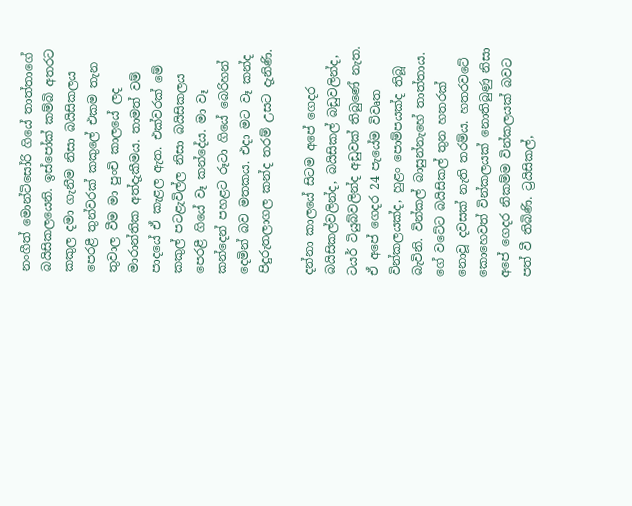නංගීත් මොන්ටිසෝරි ගියේ තාත්තාගේ බයිසිකලයෙනි. ඉස්පෝක් කම්බි අතරට කකුල දමා ගැනීම නිසා බයිසිකලය පෙරළී තුන්වරක් කකුලේ එකම තැන තුවාල වීම මා පුංචි කාලයේ ලද මාරාන්තික අත්දැකීමය. තාමත් වම් පාදයේ ඒ කැළල ඇත. එක්වරක් මේ කකුල් පටළැවිල්ල නිසා බයිසිකලය පෙරළී ගියේ වෑ කන්දේය. මා වෑ කන්දෙන් පහළට රූටා ගියේ බෙරිහන් දෙමින් බව මතකය. එදා මට වෑ කන්ද පිදුරුතලාගල කන්ද තරම් උසට දැනිණි.

දන්නා කාලයේ සිටම අපේ ගෙදර බයිසිකල්වලින්ද, බයිසිකල් බඩුවලින්ද, ටයර් ටියුබ්වලින්ද අඩුවක් තිබුණේ නැත. ඒ අපේ ගෙදර 24 පැයේම විවෘත වින්කලයක්ද, හුළං පොම්පයක්ද තිබූ බැවිනි. වින්කල් බාසුන්නැහේ තාත්තාය. ගේ වටේට බයිසිකල් තුන හතරක් නොවූ දවසක් නැති තරම්ය. හතරවටේ කොහෙවත් වින්කලයක් නොතිබුණු නිසා අපේ ගෙදර නිකම්ම වින්කලයක් බවට පත් වී තිබිණි. ට්‍රයිසිකල්,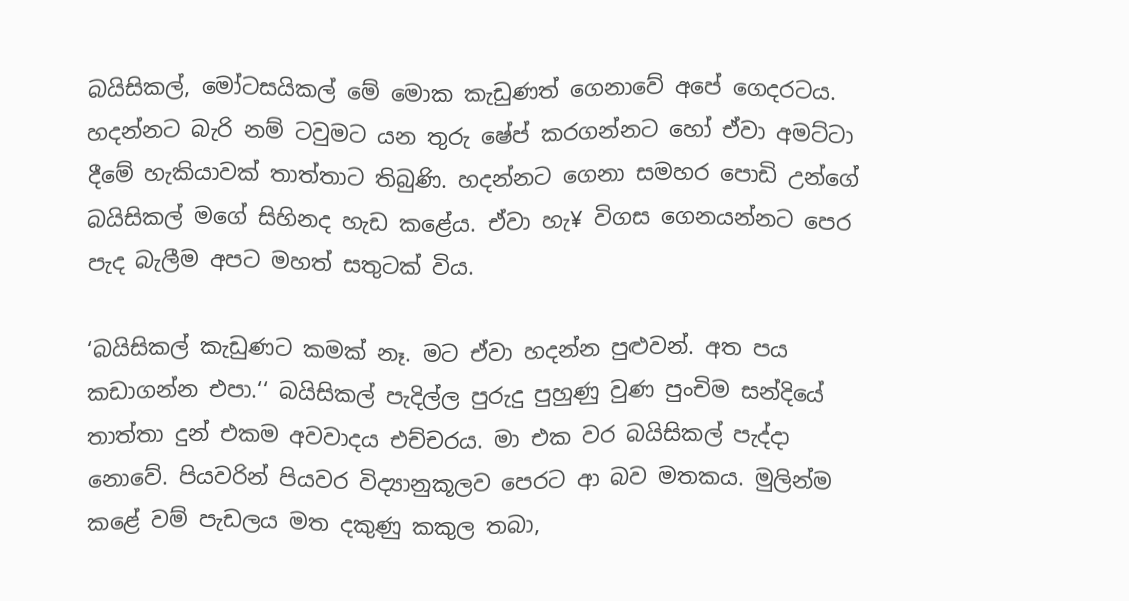බයිසිකල්, මෝටසයිකල් මේ මොක කැඩුණත් ගෙනාවේ අපේ ගෙදරටය. හදන්නට බැරි නම් ටවුමට යන තුරු ෂේප් කරගන්නට හෝ ඒවා අමට්ටා දීමේ හැකියාවක් තාත්තාට තිබුණි. හදන්නට ගෙනා සමහර පොඩි උන්ගේ බයිසිකල් මගේ සිහිනද හැඩ කළේය. ඒවා හැ¥ විගස ගෙනයන්නට පෙර පැද බැලීම අපට මහත් සතුටක් විය.

‘බයිසිකල් කැඩුණට කමක් නෑ. මට ඒවා හදන්න පුළුවන්. අත පය කඩාගන්න එපා.‘‘ බයිසිකල් පැදිල්ල පුරුදු පුහුණු වුණ පුංචිම සන්දියේ තාත්තා දුන් එකම අවවාදය එච්චරය. මා එක වර බයිසිකල් පැද්දා නොවේ. පියවරින් පියවර විද්‍යානුකූලව පෙරට ආ බව මතකය. මුලින්ම කළේ වම් පැඩලය මත දකුණු කකුල තබා,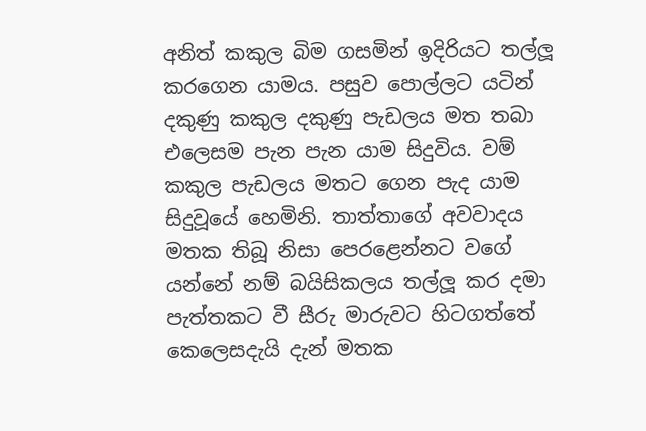අනිත් කකුල බිම ගසමින් ඉදිරියට තල්ලූ‍ කරගෙන යාමය. පසුව පොල්ලට යටින් දකුණු කකුල දකුණු පැඩලය මත තබා එලෙසම පැන පැන යාම සිදුවිය. වම් කකුල පැඩලය මතට ගෙන පැද යාම සිදුවූයේ හෙමිනි. තාත්තාගේ අවවාදය මතක තිබූ නිසා පෙරළෙන්නට වගේ යන්නේ නම් බයිසිකලය තල්ලූ‍ කර දමා පැත්තකට වී සීරු මාරුවට හිටගත්තේ කෙලෙසදැයි දැන් මතක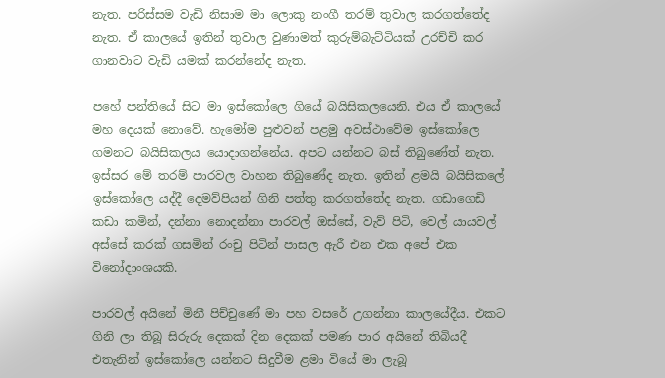නැත. පරිස්සම වැඩි නිසාම මා ලොකු නංගී තරම් තුවාල කරගත්තේද නැත. ඒ කාලයේ ඉතින් තුවාල වුණාමත් කුරුම්බැට්ටියක් උරච්චි කර ගානවාට වැඩි යමක් කරන්නේද නැත.

පහේ පන්තියේ සිට මා ඉස්කෝලෙ ගියේ බයිසිකලයෙනි. එය ඒ කාලයේ මහ දෙයක් නොවේ. හැමෝම පුළුවන් පළමු අවස්ථාවේම ඉස්කෝලෙ ගමනට බයිසිකලය යොදාගන්නේය. අපට යන්නට බස් තිබුණේත් නැත. ඉස්සර මේ තරම් පාරවල වාහන තිබුණේද නැත. ඉතින් ළමයි බයිසිකලේ ඉස්කෝලෙ යද්දී දෙමව්පියන් ගිනි පත්තු කරගත්තේද නැත. ගඩාගෙඩි කඩා කමින්, දන්නා නොදන්නා පාරවල් ඔස්සේ, වැව් පිටි, වෙල් යායවල් අස්සේ කරක් ගසමින් රංචු පිටින් පාසල ඇරී එන එක අපේ එක විනෝදාංශයකි.

පාරවල් අයිනේ මිනී පිච්චුණේ මා පහ වසරේ උගන්නා කාලයේදීය. එකට ගිනි ලා තිබූ සිරුරු දෙකක් දින දෙකක් පමණ පාර අයිනේ තිබියදී එතැනින් ඉස්කෝලෙ යන්නට සිදුවීම ළමා වියේ මා ලැබූ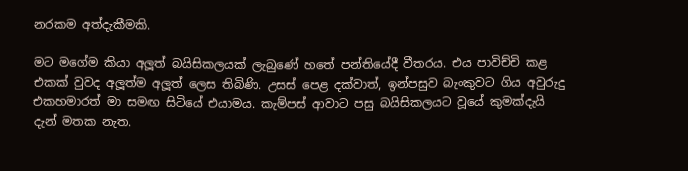නරකම අත්දැකීමකි.

මට මගේම කියා අලූ‍ත් බයිසිකලයක් ලැබුණේ හතේ පන්තියේදී වීතරය. එය පාවිච්චි කළ එකක් වුවද අලූ‍ත්ම අලූ‍ත් ලෙස තිබිණි. උසස් පෙළ දක්වාත්, ඉන්පසුව බැංකුවට ගිය අවුරුදු එකහමාරත් මා සමඟ සිටියේ එයාමය. කැම්පස් ආවාට පසු බයිසිකලයට වූයේ කුමක්දැයි දැන් මතක නැත.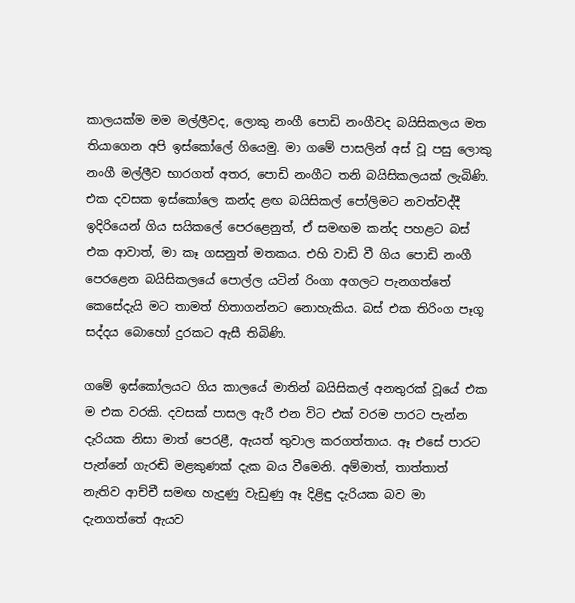කාලයක්ම මම මල්ලීවද, ලොකු නංගී පොඩි නංගීවද බයිසිකලය මත තියාගෙන අපි ඉස්කෝලේ ගියෙමු. මා ගමේ පාසලින් අස් වූ පසු ලොකු නංගී මල්ලීව භාරගත් අතර, පොඩි නංගීට තනි බයිසිකලයක් ලැබිණි. එක දවසක ඉස්කෝලෙ කන්ද ළඟ බයිසිකල් පෝලිමට නවත්වද්දී ඉදිරියෙන් ගිය සයිකලේ පෙරළෙනුත්, ඒ සමඟම කන්ද පහළට බස් එක ආවාත්, මා කෑ ගසනුත් මතකය. එහි වාඩි වී ගිය පොඩි නංගී පෙරළෙන බයිසිකලයේ පොල්ල යටින් රිංගා අගලට පැනගත්තේ කෙසේදැයි මට තාමත් හිතාගන්නට නොහැකිය. බස් එක තිරිංග පෑගූ සද්දය බොහෝ දුරකට ඇසී තිබිණි.

ගමේ ඉස්කෝලයට ගිය කාලයේ මාතින් බයිසිකල් අනතුරක් වූයේ එක ම එක වරකි. දවසක් පාසල ඇරී එන විට එක් වරම පාරට පැන්න දැරියක නිසා මාත් පෙරළී, ඇයත් තුවාල කරගත්තාය. ඈ එසේ පාරට පැන්නේ ගැරඬි මළකුණක් දැක බය වීමෙනි. අම්මාත්, තාත්තාත් නැතිව ආච්චී සමඟ හැදුණු වැඩුණු ඈ දිළිඳු දැරියක බව මා දැනගත්තේ ඇයව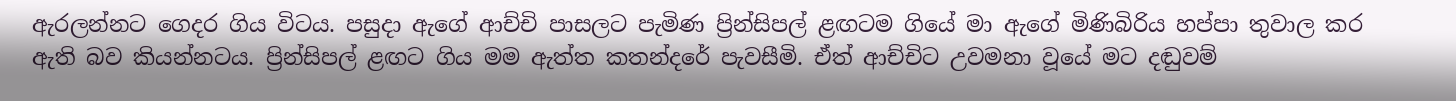ඇරලන්නට ගෙදර ගිය විටය. පසුදා ඇගේ ආච්චි පාසලට පැමිණ ප්‍රින්සිපල් ළඟටම ගියේ මා ඇගේ මිණිබිරිය හප්පා තුවාල කර ඇති බව කියන්නටය. ප්‍රින්සිපල් ළඟට ගිය මම ඇත්ත කතන්දරේ පැවසීමි. ඒත් ආච්චිට උවමනා වූයේ මට දඬුවම්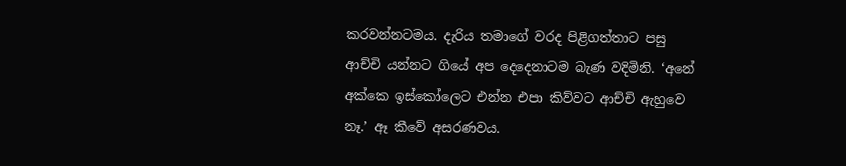කරවන්නටමය. දැරිය තමාගේ වරද පිළිගත්තාට පසු ආච්චි යන්නට ගියේ අප දෙදෙනාටම බැණ වදිමිනි. ‘අනේ අක්කෙ ඉස්කෝලෙට එන්න එපා කිව්වට ආච්චි ඇහුවෙ නෑ.’ ඈ කීවේ අසරණවය.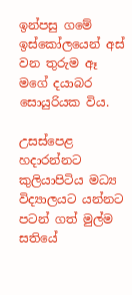ඉන්පසු ගමේ ඉස්කෝලයෙන් අස් වන තුරුම ඈ මගේ දයාබර සොයුරියක විය.

උසස්පෙළ හදාරන්නට කුලියාපිටිය මධ්‍ය විද්‍යාලයට යන්නට පටන් ගත් මුල්ම සතියේ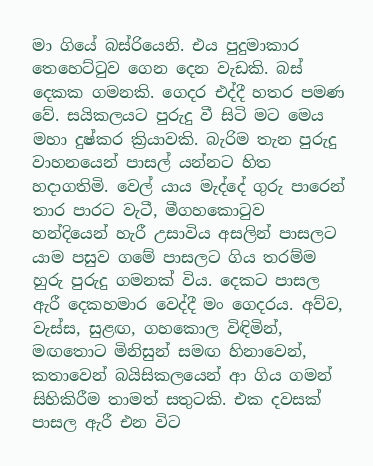මා ගියේ බස්රියෙනි. එය පුදුමාකාර තෙහෙට්ටුව ගෙන දෙන වැඩකි. බස් දෙකක ගමනකි. ගෙදර එද්දී හතර පමණ වේ. සයිකලයට පුරුදු වී සිටි මට මෙය මහා දුෂ්කර ක්‍රියාවකි. බැරිම තැන පුරුදු වාහනයෙන් පාසල් යන්නට හිත හදාගතිමි. වෙල් යාය මැද්දේ ගුරු පාරෙන් තාර පාරට වැටී, මීගහකොටුව හන්දියෙන් හැරී උසාවිය අසලින් පාසලට යාම පසුව ගමේ පාසලට ගිය තරම්ම හුරු පුරුදු ගමනක් විය. දෙකට පාසල ඇරී දෙකහමාර වෙද්දී මං ගෙදරය. අව්ව, වැස්ස, සුළඟ, ගහකොල විඳිමින්, මඟතොට මිනිසුන් සමඟ හිනාවෙන්, කතාවෙන් බයිසිකලයෙන් ආ ගිය ගමන් සිහිකිරීම තාමත් සතුටකි. එක දවසක් පාසල ඇරී එන විට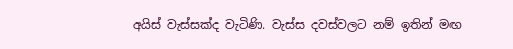අයිස් වැස්සක්ද වැටිණි. වැස්ස දවස්වලට නම් ඉතින් මඟ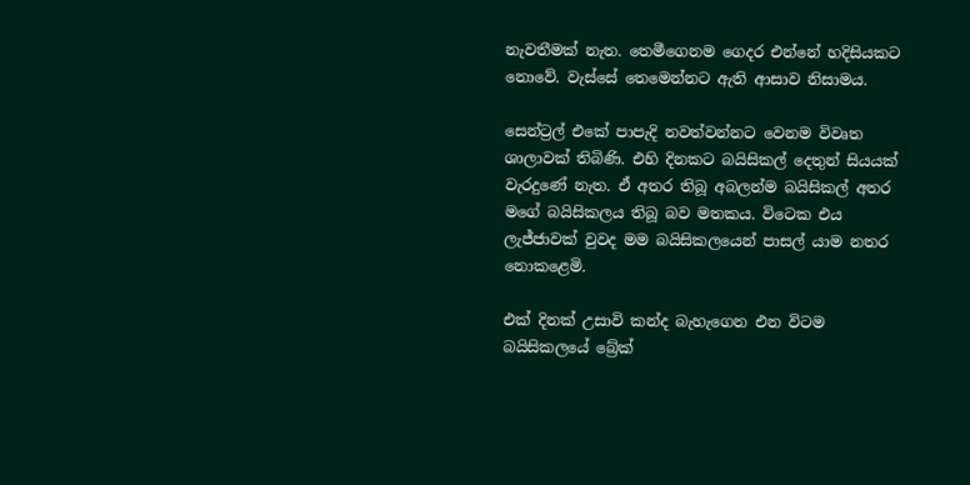නැවතීමක් නැත. තෙමීගෙනම ගෙදර එන්නේ හදිසියකට නොවේ. වැස්සේ තෙමෙන්නට ඇති ආසාව නිසාමය.

සෙන්ට්‍රල් එකේ පාපැදි නවත්වන්නට වෙනම විවෘත ශාලාවක් තිබිණි. එහි දිනකට බයිසිකල් දෙතුන් සියයක් වැරදුණේ නැත. ඒ අතර තිබූ අබලන්ම බයිසිකල් අතර මගේ බයිසිකලය තිබූ බව මතකය. විටෙක එය ලැජ්ජාවක් වුවද මම බයිසිකලයෙන් පාසල් යාම නතර නොකළෙමි.

එක් දිනක් උසාවි කන්ද බැහැගෙන එන විටම බයිසිකලයේ බ්‍රේක්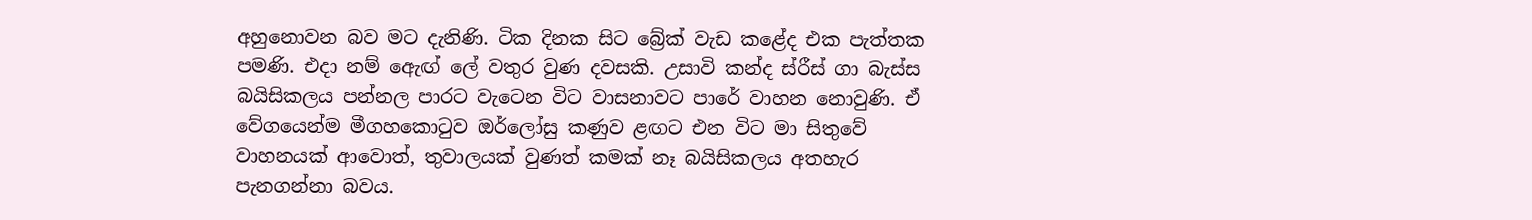අහුනොවන බව මට දැනිණි. ටික දිනක සිට බ්‍රේක් වැඩ කළේද එක පැත්තක පමණි. එදා නම් ඇෙඟ් ලේ වතුර වුණ දවසකි. උසාවි කන්ද ස්රීස් ගා බැස්ස බයිසිකලය පන්නල පාරට වැටෙන විට වාසනාවට පාරේ වාහන නොවුණි. ඒ වේගයෙන්ම මීගහකොටුව ඔර්ලෝසු කණුව ළඟට එන විට මා සිතුවේ වාහනයක් ආවොත්, තුවාලයක් වුණත් කමක් නෑ බයිසිකලය අතහැර පැනගන්නා බවය.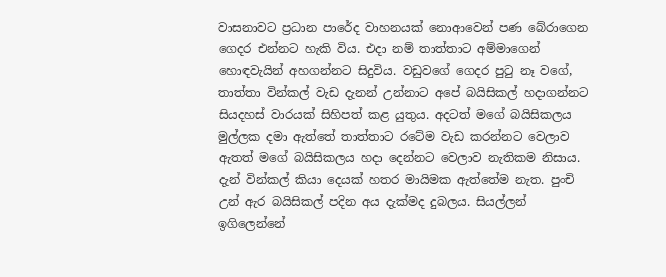වාසනාවට ප්‍රධාන පාරේද වාහනයක් නොආවෙන් පණ බේරාගෙන ගෙදර එන්නට හැකි විය. එදා නම් තාත්තාට අම්මාගෙන් හොඳවැයින් අහගන්නට සිදුවිය. වඩුවගේ ගෙදර පුටු නෑ වගේ, තාත්තා වින්කල් වැඩ දැනන් උන්නාට අපේ බයිසිකල් හදාගන්නට සියදහස් වාරයක් සිහිපත් කළ යුතුය. අදටත් මගේ බයිසිකලය මුල්ලක දමා ඇත්තේ තාත්තාට රටේම වැඩ කරන්නට වෙලාව ඇතත් මගේ බයිසිකලය හදා දෙන්නට වෙලාව නැතිකම නිසාය. දැන් වින්කල් කියා දෙයක් හතර මායිමක ඇත්තේම නැත. පුංචි උන් ඇර බයිසිකල් පදින අය දැක්මද දුබලය. සියල්ලන් ඉගිලෙන්නේ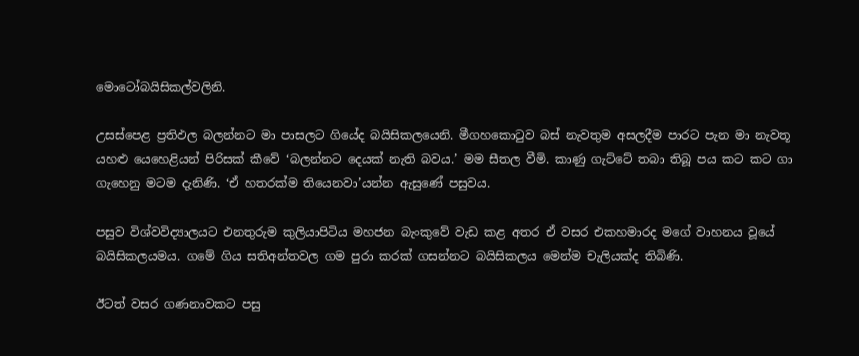මොටෝබයිසිකල්වලිනි.

උසස්පෙළ ප්‍රතිඵල බලන්නට මා පාසලට ගියේද බයිසිකලයෙනි. මීගහකොටුව බස් නැවතුම අසලදීම පාරට පැන මා නැවතූ යහළු යෙහෙළියන් පිරිසක් කීවේ ‘බලන්නට දෙයක් නැති බවය.’ මම සීතල වීමි. කාණු ගැට්ටේ තබා තිබූ පය කට කට ගා ගැහෙනු මටම දැනිණි. ‘ඒ හතරක්ම තියෙනවා’යන්න ඇසුණේ පසුවය.

පසුව විශ්වවිද්‍යාලයට එනතුරුම කුලියාපිටිය මහජන බැංකුවේ වැඩ කළ අතර ඒ වසර එකහමාරද මගේ වාහනය වූයේ බයිසිකලයමය. ගමේ ගිය සතිඅන්තවල ගම පුරා කරක් ගසන්නට බයිසිකලය මෙන්ම චැලියක්ද තිබිණි.

ඊටත් වසර ගණනාවකට පසු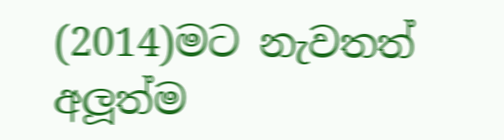(2014)මට නැවතත් අලූ‍ත්ම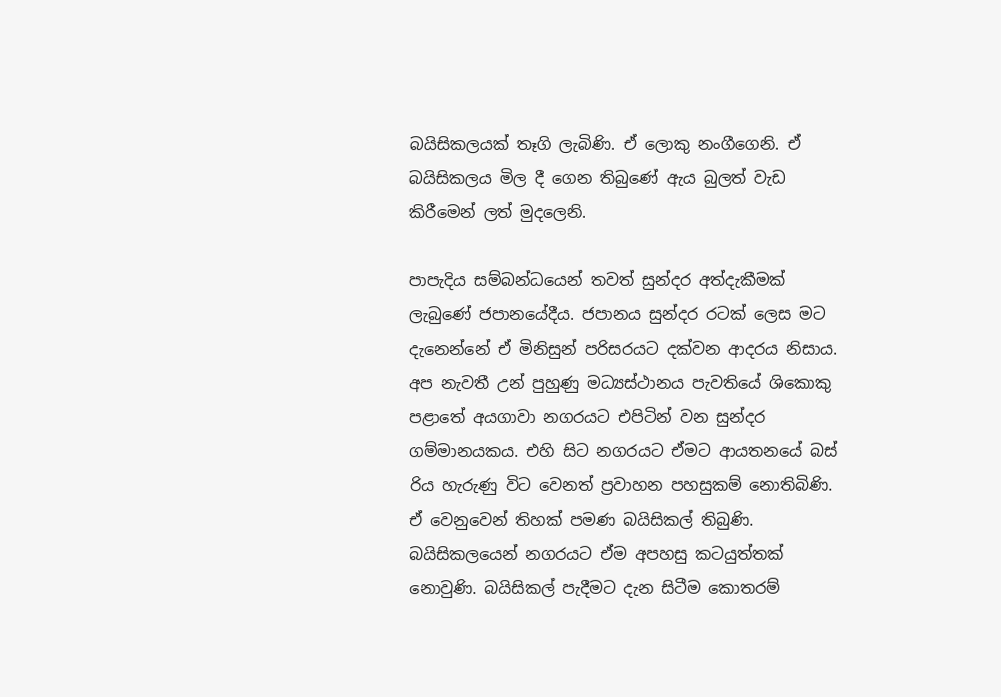බයිසිකලයක් තෑගි ලැබිණි. ඒ ලොකු නංගීගෙනි. ඒ බයිසිකලය මිල දී ගෙන තිබුණේ ඇය බුලත් වැඩ කිරීමෙන් ලත් මුදලෙනි.

පාපැදිය සම්බන්ධයෙන් තවත් සුන්දර අත්දැකීමක් ලැබුණේ ජපානයේදීය. ජපානය සුන්දර රටක් ලෙස මට දැනෙන්නේ ඒ මිනිසුන් පරිසරයට දක්වන ආදරය නිසාය. අප නැවතී උන් පුහුණු මධ්‍යස්ථානය පැවතියේ ශිකොකු පළාතේ අයගාවා නගරයට එපිටින් වන සුන්දර ගම්මානයකය. එහි සිට නගරයට ඒමට ආයතනයේ බස් රිය හැරුණු විට වෙනත් ප්‍රවාහන පහසුකම් නොතිබිණි. ඒ වෙනුවෙන් තිහක් පමණ බයිසිකල් තිබුණි. බයිසිකලයෙන් නගරයට ඒම අපහසු කටයුත්තක් නොවුණි. බයිසිකල් පැදීමට දැන සිටීම කොතරම්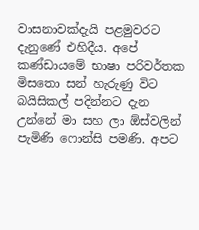වාසනාවක්දැයි පළමුවරට දැනුණේ එහිදීය. අපේ කණ්ඩායමේ භාෂා පරිවර්තක මිසතො සන් හැරුණු විට බයිසිකල් පදින්නට දැන උන්නේ මා සහ ලා ඕස්වලින් පැමිණි ෆොන්සි පමණි. අපට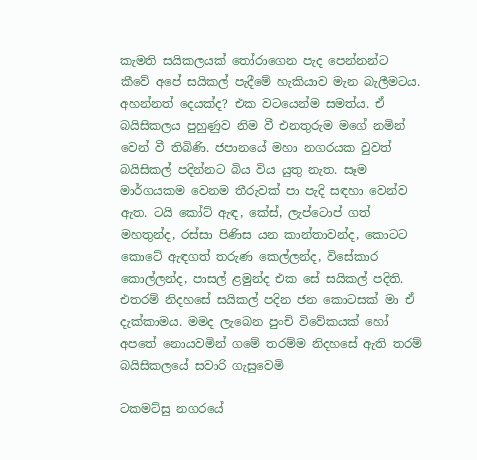කැමති සයිකලයක් තෝරාගෙන පැද පෙන්නන්ට කීවේ අපේ සයිකල් පැදීමේ හැකියාව මැන බැලීමටය. අහන්නත් දෙයක්ද? එක වටයෙන්ම සමත්ය. ඒ බයිසිකලය පුහුණුව නිම වී එනතුරුම මගේ නමින් වෙන් වී තිබිණි. ජපානයේ මහා නගරයක වුවත් බයිසිකල් පදින්නට බිය විය යුතු නැත. සෑම මාර්ගයකම වෙනම තීරුවක් පා පැදි සඳහා වෙන්ව ඇත. ටයි කෝට් ඇඳ, කේස්, ලැප්ටොප් ගත් මහතුන්ද, රස්සා පිණිස යන කාන්තාවන්ද, කොටට කොටේ ඇඳගත් තරුණ කෙල්ලන්ද, විසේකාර කොල්ලන්ද, පාසල් ළමුන්ද එක සේ සයිකල් පදිති. එතරම් නිදහසේ සයිකල් පදින ජන කොටසක් මා ඒ දැක්කාමය. මමද ලැබෙන පුංචි විවේකයක් හෝ අපතේ නොයවමින් ගමේ තරම්ම නිදහසේ ඇති තරම් බයිසිකලයේ සවාරි ගැසුවෙමි

ටකමට්සු නගරයේ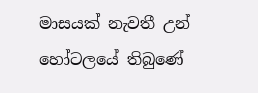මාසයක් නැවතී උන් හෝටලයේ තිබුණේ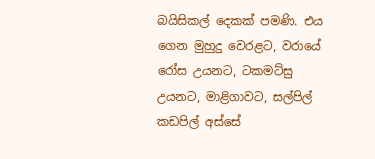බයිසිකල් දෙකක් පමණි. එය ගෙන මුහුදු වෙරළට, වරායේ රෝස උයනට, ටකමට්සු උයනට, මාළිගාවට, සල්පිල් කඩපිල් අස්සේ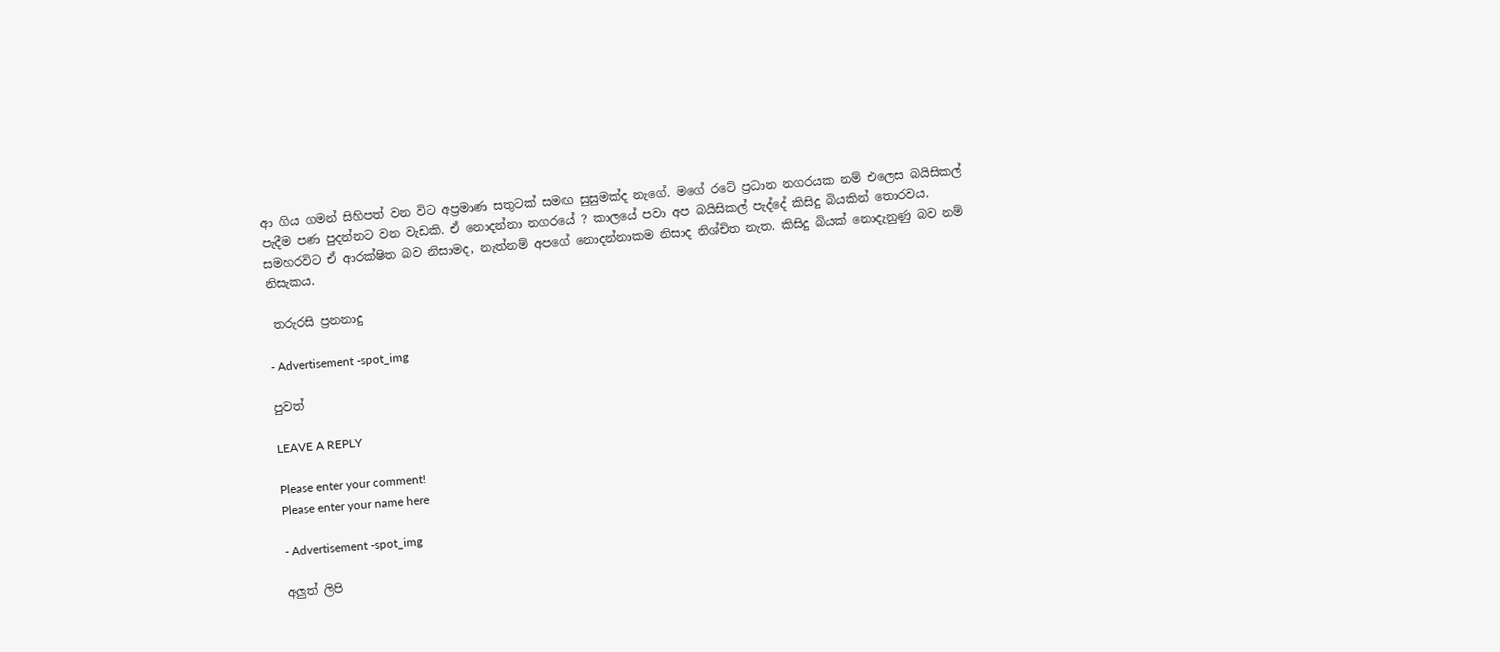ආ ගිය ගමන් සිහිපත් වන විට අප්‍රමාණ සතුටක් සමඟ සුසුමක්ද නැගේ. මගේ රටේ ප්‍රධාන නගරයක නම් එලෙස බයිසිකල් පැදීම පණ පුදන්නට වන වැඩකි. ඒ නොදන්නා නගරයේ ? කාලයේ පවා අප බයිසිකල් පැද්දේ කිසිදු බියකින් තොරවය. සමහරවිට ඒ ආරක්ෂිත බව නිසාමද, නැත්නම් අපගේ නොදන්නාකම නිසාද නිශ්චිත නැත. කිසිදු බියක් නොදැනුණු බව නම් නිසැකය.

 තරුරසි ප්‍රනනාදු

- Advertisement -spot_img

පුවත්

LEAVE A REPLY

Please enter your comment!
Please enter your name here

- Advertisement -spot_img

අලුත් ලිපි